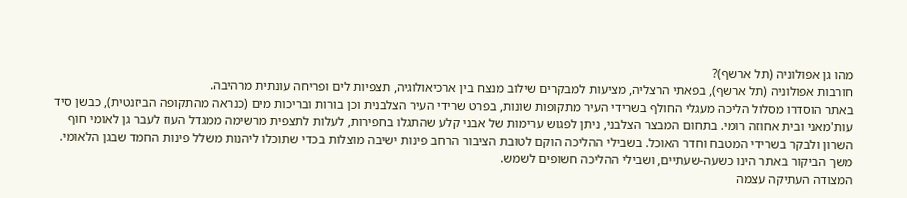מהו גן אפולוניה (תל ארשף)?
חורבות אפולוניה (תל ארשף), בפאתי הרצליה, מציעות למבקרים שילוב מנצח בין ארכיאולוגיה, תצפיות לים ופריחה עונתית מרהיבה.
באתר הוסדרו מסלול הליכה מעגלי החולף בשרידי העיר מתקופות שונות, בפרט שרידי העיר הצלבנית וכן בורות ובריכות מים (כנראה מהתקופה הביזנטית), כבשן סיד עות'מאני ובית אחוזה רומי. בתחום המבצר הצלבני, ניתן לפגוש ערימות של אבני קלע שהתגלו בחפירות, לעלות לתצפית מרשימה ממגדל העוז לעבר גן לאומי חוף השרון ולבקר בשרידי המטבח וחדר האוכל. בשבילי ההליכה הוקם לטובת הציבור הרחב פינות ישיבה מוצלות בכדי שתוכלו ליהנות משלל פינות החמד שבגן הלאומי. משך הביקור באתר הינו כשעה-שעתיים, ושבילי ההליכה חשופים לשמש.
המצודה העתיקה עצמה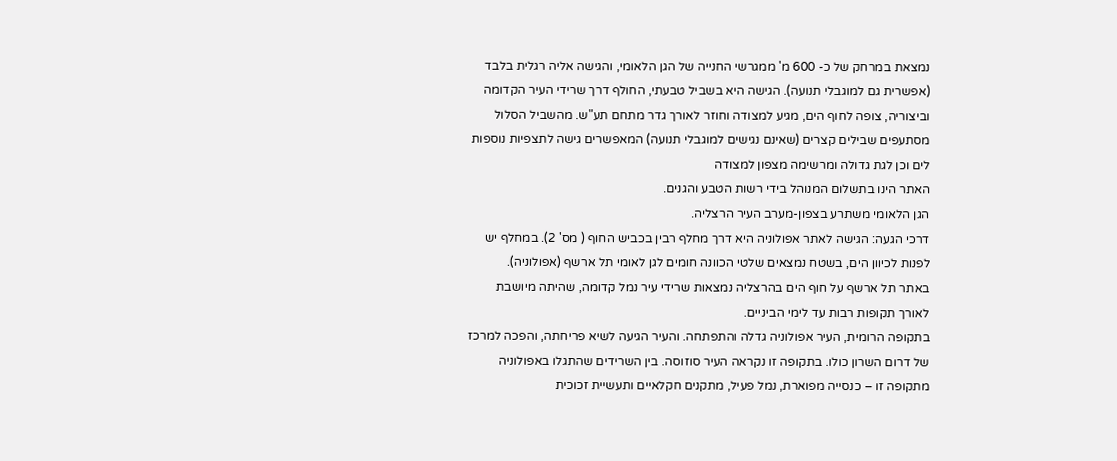נמצאת במרחק של כ- 600 מ' ממגרשי החנייה של הגן הלאומי, והגישה אליה רגלית בלבד (אפשרית גם למוגבלי תנועה). הגישה היא בשביל טבעתי, החולף דרך שרידי העיר הקדומה וביצוריה, צופה לחוף הים, מגיע למצודה וחוזר לאורך גדר מתחם תע"ש. מהשביל הסלול מסתעפים שבילים קצרים (שאינם נגישים למוגבלי תנועה) המאפשרים גישה לתצפיות נוספות לים וכן לגת גדולה ומרשימה מצפון למצודה
האתר הינו בתשלום המנוהל בידי רשות הטבע והגנים.
הגן הלאומי משתרע בצפון-מערב העיר הרצליה.
דרכי הגעה: הגישה לאתר אפולוניה היא דרך מחלף רבין בכביש החוף ( מס' 2). במחלף יש לפנות לכיוון הים, בשטח נמצאים שלטי הכוונה חומים לגן לאומי תל ארשף (אפולוניה).
באתר תל ארשף על חוף הים בהרצליה נמצאות שרידי עיר נמל קדומה, שהיתה מיושבת לאורך תקופות רבות עד לימי הביניים.
בתקופה הרומית, העיר אפולוניה גדלה והתפתחה. והעיר הגיעה לשיא פריחתה, והפכה למרכז של דרום השרון כולו. בתקופה זו נקראה העיר סוזוסה. בין השרידים שהתגלו באפולוניה מתקופה זו – כנסייה מפוארת, נמל פעיל, מתקנים חקלאיים ותעשיית זכוכית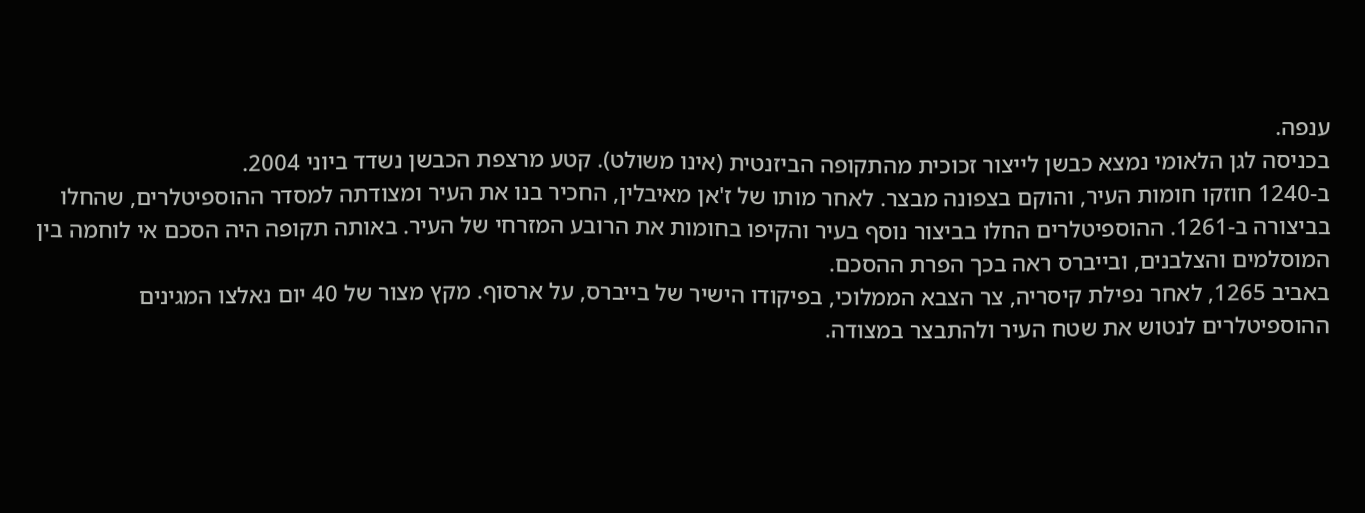ענפה.
בכניסה לגן הלאומי נמצא כבשן לייצור זכוכית מהתקופה הביזנטית (אינו משולט). קטע מרצפת הכבשן נשדד ביוני 2004.
ב-1240 חוזקו חומות העיר, והוקם בצפונה מבצר. לאחר מותו של ז'אן מאיבלין, החכיר בנו את העיר ומצודתה למסדר ההוספיטלרים, שהחלו בביצורה ב-1261. ההוספיטלרים החלו בביצור נוסף בעיר והקיפו בחומות את הרובע המזרחי של העיר. באותה תקופה היה הסכם אי לוחמה בין המוסלמים והצלבנים, ובייברס ראה בכך הפרת ההסכם.
באביב 1265, לאחר נפילת קיסריה, צר הצבא הממלוכי, בפיקודו הישיר של בייברס, על ארסוף. מקץ מצור של 40 יום נאלצו המגינים ההוספיטלרים לנטוש את שטח העיר ולהתבצר במצודה.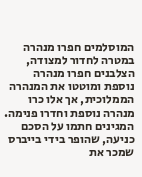המוסלמים חפרו מנהרה במטרה לחדור למצודה, הצלבנים חפרו מנהרה נוספת ומוטטו את המנהרה הממלוכית, אך אלו כרו מנהרה נוספת וחדרו פנימה. המגינים חתמו על הסכם כניעה, שהופר בידי בייברס שמכר את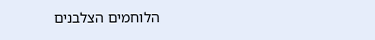הלוחמים הצלבנים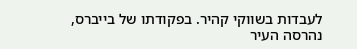לעבדות בשווקי קהיר. בפקודתו של בייברס, נהרסה העיר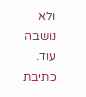ולא נושבה עוד.
כתיבת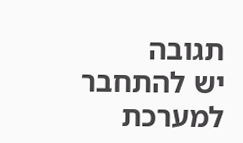תגובה
יש להתחבר למערכת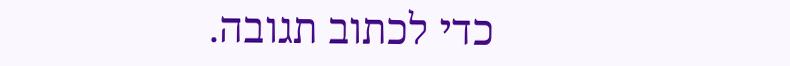כדי לכתוב תגובה.